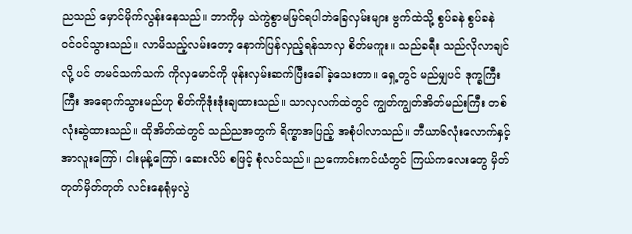ညသည် မှောင်မိုက်လွန်းနေသည်။ ဘာကိုမှ သဲကွဲစွာမမြင်ရပါဘဲခြေလှမ်းများ ဗွက်ထဲသို့ စွပ်ခနဲ စွပ်ခနဲ ဝင်ဝင်သွားသည်။ လာမိသည့်လမ်းတော့ နောက်ပြန်လှည့်ရန်သာလှ စိတ်မကူး။ သည်ခရီး သည်လိုလာချင်လို့ ပင် တမင်သက်သက် ကိုလှမောင်ကို ဖုန်းလှမ်းဆက်ပြီးခေါ်ခဲ့သေးတာ။ ရှေ့တွင် မည်မျှပင် ဒုက္ခကြီးကြီး အရောက်သွားမည်ဟု စိတ်ကိုဒုံးဒုံးချထားသည်။ သာလှလက်ထဲတွင် ကျွတ်ကျွတ်အိတ်မည်းကြီး တစ်လုံးဆွဲထားသည်။ ထိုအိတ်ထဲတွင် သည်ညအတွက် ရိက္ခာအပြည့် အစုံပါလာသည်။ ဘီယာ၆လုံးလောက်နှင့် အာလူးကြော်၊ ငါးမုန့်ကြော်၊ ဆေးလိပ် စဖြင့် စုံလင်သည်။ ညကောင်းကင်ယံတွင် ကြယ်ကလေးတွေ မှိတ်တုတ်မှိတ်တုတ် လင်းနေရုံမှလွဲ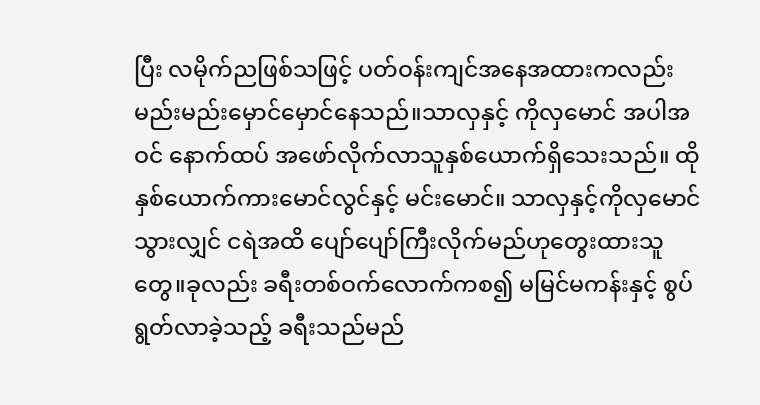ပြီး လမိုက်ညဖြစ်သဖြင့် ပတ်ဝန်းကျင်အနေအထားကလည်း မည်းမည်းမှောင်မှောင်နေသည်။သာလှနှင့် ကိုလှမောင် အပါအဝင် နောက်ထပ် အဖော်လိုက်လာသူနှစ်ယောက်ရှိသေးသည်။ ထိုနှစ်ယောက်ကားမောင်လွင်နှင့် မင်းမောင်။ သာလှနှင့်ကိုလှမောင်သွားလျှင် ငရဲအထိ ပျော်ပျော်ကြီးလိုက်မည်ဟုတွေးထားသူတွေ။ခုလည်း ခရီးတစ်ဝက်လောက်ကစ၍ မမြင်မကန်းနှင့် စွပ်ရွတ်လာခဲ့သည့် ခရီးသည်မည်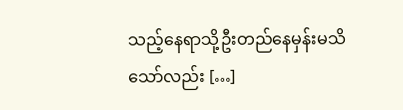သည့်နေရာသို့ဦးတည်နေမှန်းမသိသော်လည်း […]